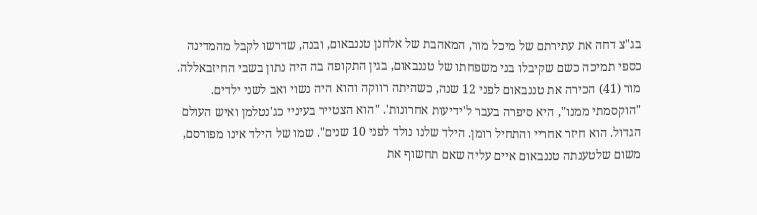בג"צ דחה את עתירתם של מיכל מור, המאהבת של אלחנן טננבאום, ובנה, שדרשו לקבל מהמדינה כספי תמיכה כשם שקיבלו בני משפחתו של טננבאום, בגין התקופה בה היה נתון בשבי החיזבאללה.
מור (41) הכירה את טננבאום לפני 12 שנה, כשהיתה רווקה והוא היה נשוי ואב לשני ילדים. "הוקסמתי ממנו", היא סיפרה בעבר ל'ידיעות אחרונות'. "הוא הצטייר בעיניי כג'נטלמן ואיש העולם הגדול. הוא חיזר אחריי והתחיל רומן. הילד שלנו נולד לפני 10 שנים". שמו של הילד אינו מפורסם, משום שלטענתה טננבאום איים עליה שאם תחשוף את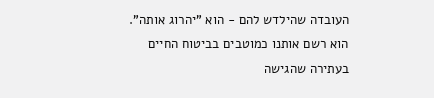העובדה שהילדש להם - הוא "יהרוג אותה".
הוא רשם אותנו כמוטבים בביטוח החיים
בעתירה שהגישה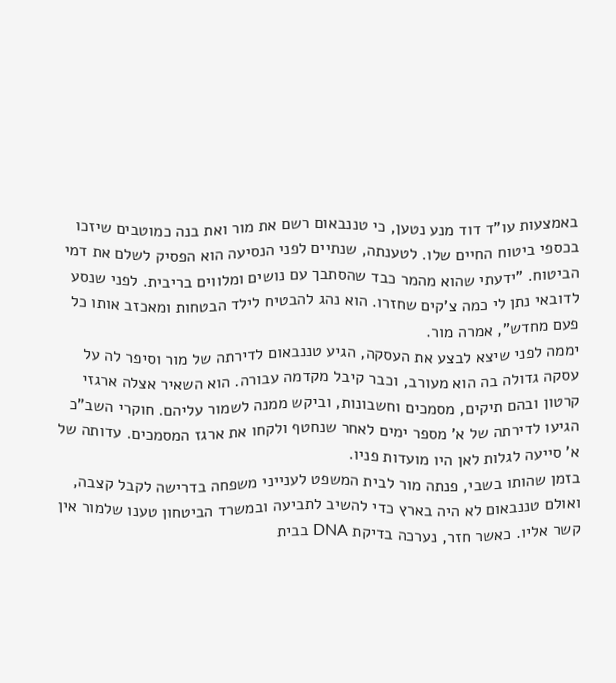באמצעות עו"ד דוד מנע נטען, כי טננבאום רשם את מור ואת בנה כמוטבים שיזכו בכספי ביטוח החיים שלו. לטענתה, שנתיים לפני הנסיעה הוא הפסיק לשלם את דמי הביטוח. "ידעתי שהוא מהמר כבד שהסתבך עם נושים ומלווים בריבית. לפני שנסע לדובאי נתן לי כמה צ'קים שחזרו. הוא נהג להבטיח לילד הבטחות ומאכזב אותו כל פעם מחדש", אמרה מור.
יממה לפני שיצא לבצע את העסקה, הגיע טננבאום לדירתה של מור וסיפר לה על עסקה גדולה בה הוא מעורב, וכבר קיבל מקדמה עבורה. הוא השאיר אצלה ארגזי קרטון ובהם תיקים, מסמכים וחשבונות, וביקש ממנה לשמור עליהם. חוקרי השב"כ הגיעו לדירתה של א' מספר ימים לאחר שנחטף ולקחו את ארגז המסמכים. עדותה של א' סייעה לגלות לאן היו מועדות פניו.
בזמן שהותו בשבי, פנתה מור לבית המשפט לענייני משפחה בדרישה לקבל קצבה, ואולם טננבאום לא היה בארץ כדי להשיב לתביעה ובמשרד הביטחון טענו שלמור אין קשר אליו. כאשר חזר, נערכה בדיקת DNA בבית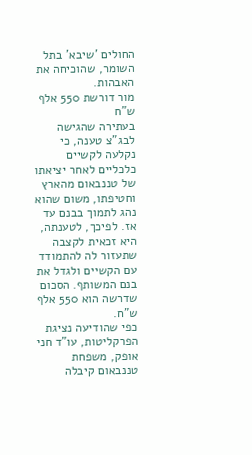החולים 'שיבא' בתל השומר, שהוכיחה את האבהות.
מור דורשת 550 אלף ש"ח
בעתירה שהגישה לבג"צ טענה, כי נקלעה לקשיים כלכליים לאחר יציאתו של טננבאום מהארץ וחטיפתו, משום שהוא נהג לתמוך בבנם עד אז. לפיכך, לטענתה, היא זכאית לקצבה שתעזור לה להתמודד עם הקשיים ולגדל את בנם המשותף. הסכום שדרשה הוא 550 אלף ש"ח.
כפי שהודיעה נציגת הפרקליטות, עו"ד חני אופק, משפחת טננבאום קיבלה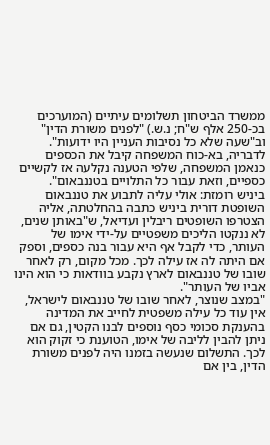ממשרד הביטחון תשלומים עיתיים (המוערכים בכ-250 אלף ש"ח; נ.ש.) "לפנים משורת הדין" וב"שעה שלא כל נסיבות העניין היו ידועות". לדבריה, בא-כוח המשפחה קיבל את הכספים כנאמן המשפחה, שלפי הטענה נקלעה אז לקשיים כספיים, וזאת עבור כל התלויים בטננבאום".
ביניש רומזת: אולי עליה לתבוע את טננבאום
השופטת דורית ביניש כתבה בהחלטתה, אליה הצטרפו השופטים ריבלין ועדיאל, ש"באותן שנים, לא ננקטו הליכים משפטיים על-ידי אימו של העותר, כדי לקבל אף היא עבור בנה כספים, וספק אם היתה לה אז עילה לכך. מכל מקום, רק לאחר שובו של טננבאום לארץ נקבע בוודאות כי הוא הינו אביו של העותר".
"במצב שנוצר, לאחר שובו של טננבאום לישראל, אין עוד כל עילה משפטית לחייב את המדינה בהענקת סכומי כסף נוספים לבנו הקטין, גם אם ניתן להבין לליבה של אימו, הטוענת כי זקוק הוא לכך. התשלום שנעשה בזמנו היה לפנים משורת הדין, בין אם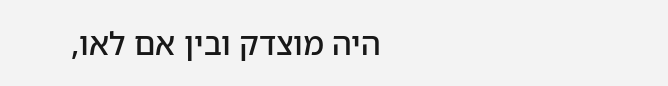היה מוצדק ובין אם לאו,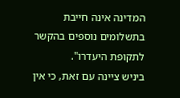המדינה אינה חייבת בתשלומים נוספים בהקשר לתקופת היעדרו".
ביניש ציינה עם זאת, כי אין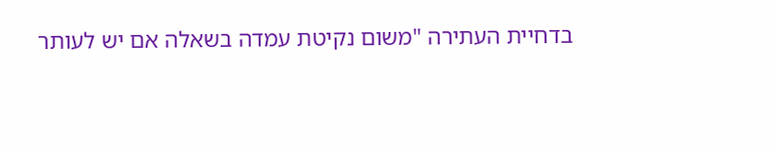בדחיית העתירה "משום נקיטת עמדה בשאלה אם יש לעותר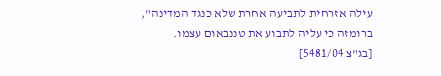עילה אזרחית לתביעה אחרת שלא כנגד המדינה", ברומזה כי עליה לתבוע את טננבאום עצמו.
[בג"צ 5481/04]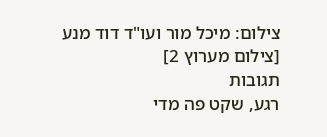צילום: מיכל מור ועו"ד דוד מנע [צילום מערוץ 2]
תגובות
רגע, שקט פה מדי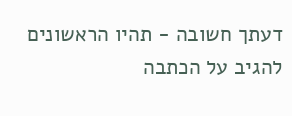דעתך חשובה - תהיו הראשונים להגיב על הכתבה